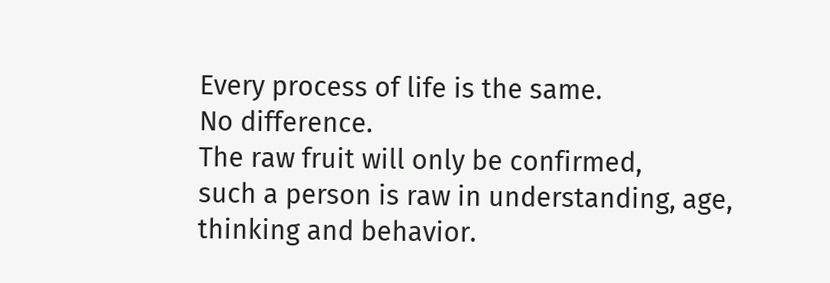Every process of life is the same.
No difference.
The raw fruit will only be confirmed,
such a person is raw in understanding, age, thinking and behavior.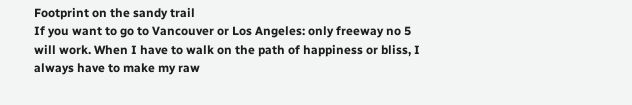Footprint on the sandy trail
If you want to go to Vancouver or Los Angeles: only freeway no 5 will work. When I have to walk on the path of happiness or bliss, I always have to make my raw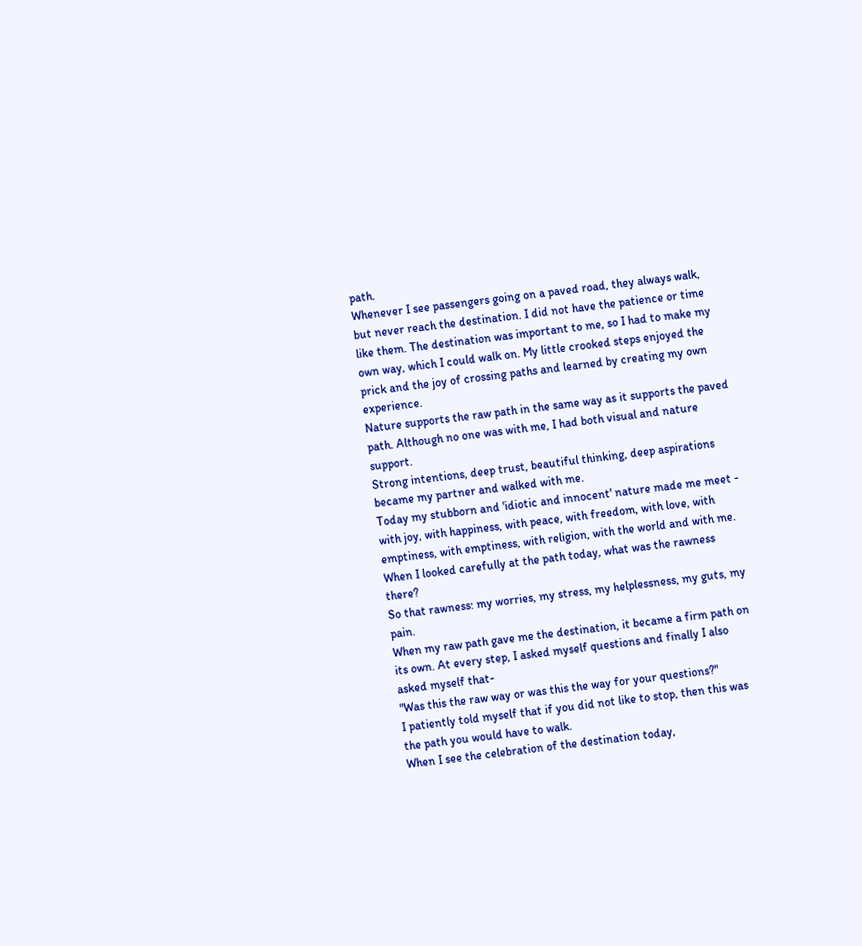path.
Whenever I see passengers going on a paved road, they always walk, but never reach the destination. I did not have the patience or time like them. The destination was important to me, so I had to make my own way, which I could walk on. My little crooked steps enjoyed the prick and the joy of crossing paths and learned by creating my own experience.
Nature supports the raw path in the same way as it supports the paved path. Although no one was with me, I had both visual and nature support.
Strong intentions, deep trust, beautiful thinking, deep aspirations became my partner and walked with me.
Today my stubborn and 'idiotic and innocent' nature made me meet - with joy, with happiness, with peace, with freedom, with love, with emptiness, with emptiness, with religion, with the world and with me.
When I looked carefully at the path today, what was the rawness there?
So that rawness: my worries, my stress, my helplessness, my guts, my pain.
When my raw path gave me the destination, it became a firm path on its own. At every step, I asked myself questions and finally I also asked myself that-
"Was this the raw way or was this the way for your questions?"
I patiently told myself that if you did not like to stop, then this was the path you would have to walk.
When I see the celebration of the destination today,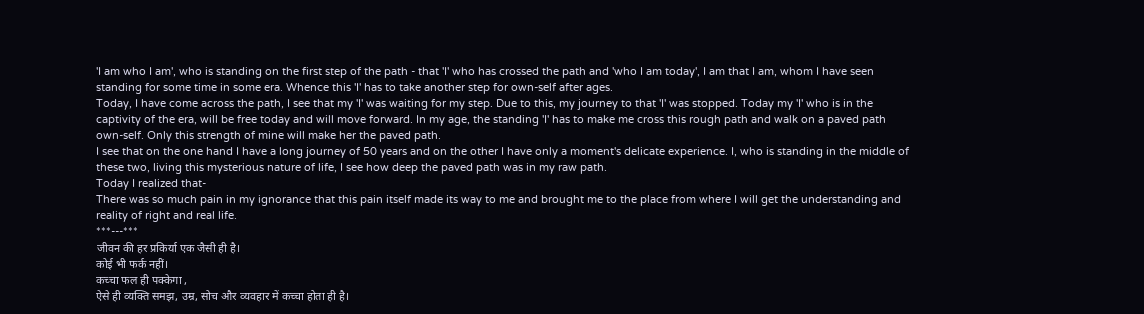'I am who I am', who is standing on the first step of the path - that 'I' who has crossed the path and 'who I am today', I am that I am, whom I have seen standing for some time in some era. Whence this 'I' has to take another step for own-self after ages.
Today, I have come across the path, I see that my 'I' was waiting for my step. Due to this, my journey to that 'I' was stopped. Today my 'I' who is in the captivity of the era, will be free today and will move forward. In my age, the standing 'I' has to make me cross this rough path and walk on a paved path own-self. Only this strength of mine will make her the paved path.
I see that on the one hand I have a long journey of 50 years and on the other I have only a moment's delicate experience. I, who is standing in the middle of these two, living this mysterious nature of life, I see how deep the paved path was in my raw path.
Today I realized that-
There was so much pain in my ignorance that this pain itself made its way to me and brought me to the place from where I will get the understanding and reality of right and real life.
***---***
जीवन की हर प्रकिर्या एक जैसी ही है।
कोई भी फर्क नहीं।
कच्चा फल ही पक्केगा ,
ऐसे ही व्यक्ति समझ, उम्र, सोच और व्यवहार में कच्चा होता ही है।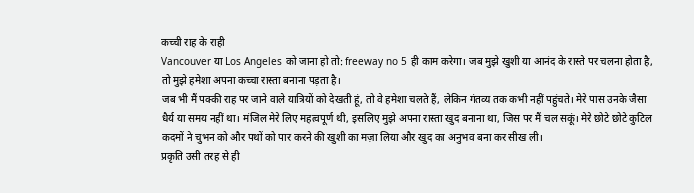कच्ची राह के राही
Vancouver या Los Angeles को जाना हो तो: freeway no 5 ही काम करेगा। जब मुझे खुशी या आनंद के रास्ते पर चलना होता है, तो मुझे हमेशा अपना कच्चा रास्ता बनाना पड़ता है।
जब भी मैं पक्की राह पर जाने वाले यात्रियों को देखती हूं, तो वे हमेशा चलते हैं, लेकिन गंतव्य तक कभी नहीं पहुंचते। मेरे पास उनके जैसा धैर्य या समय नहीं था। मंजिल मेरे लिए महत्वपूर्ण थी, इसलिए मुझे अपना रास्ता खुद बनाना था, जिस पर मैं चल सकूं। मेरे छोटे छोटे कुटिल कदमों ने चुभन को और पथों को पार करने की खुशी का मज़ा लिया और खुद का अनुभव बना कर सीख ली।
प्रकृति उसी तरह से ही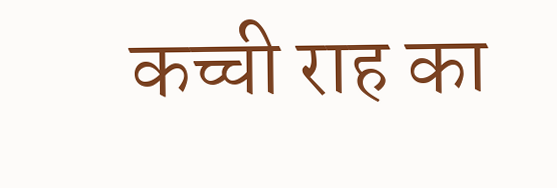कच्ची राह का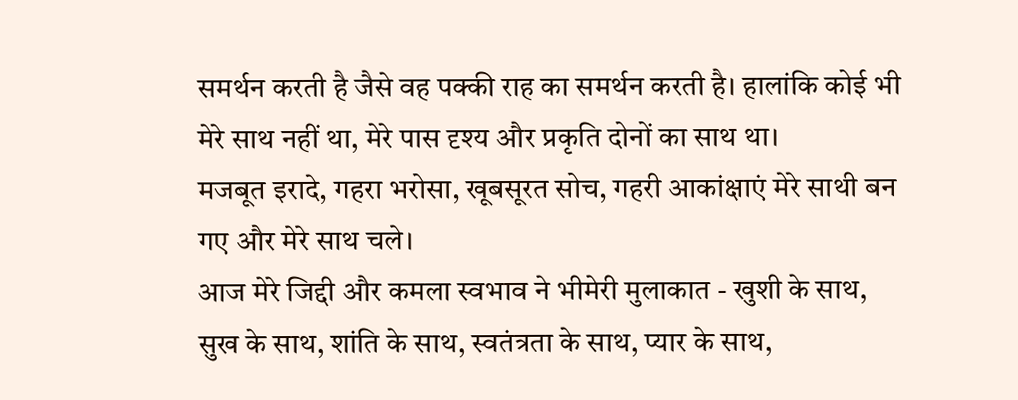समर्थन करती है जैसे वह पक्की राह का समर्थन करती है। हालांकि कोई भी मेरे साथ नहीं था, मेरे पास दृश्य और प्रकृति दोनों का साथ था।
मजबूत इरादे, गहरा भरोसा, खूबसूरत सोच, गहरी आकांक्षाएं मेरे साथी बन गए और मेरे साथ चले।
आज मेरे जिद्दी और कमला स्वभाव ने भीमेरी मुलाकात - खुशी के साथ, सुख के साथ, शांति के साथ, स्वतंत्रता के साथ, प्यार के साथ,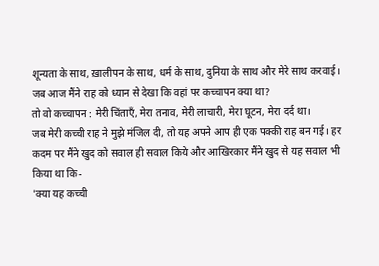शून्यता के साथ, ख़ालीपन के साथ, धर्म के साथ, दुनिया के साथ और मेरे साथ करवाई।
जब आज मैंने राह को ध्यान से देखा कि वहां पर कच्चापन क्या था?
तो वो कच्चापन : मेरी चिंताएँ, मेरा तनाव, मेरी लाचारी, मेरा घूटन, मेरा दर्द था।
जब मेरी कच्ची राह ने मुझे मंजिल दी, तो यह अपने आप ही एक पक्की राह बन गई। हर कदम पर मैंने खुद को सवाल ही सवाल किये और आखिरकार मैंने खुद से यह सवाल भी किया था कि-
'क्या यह कच्ची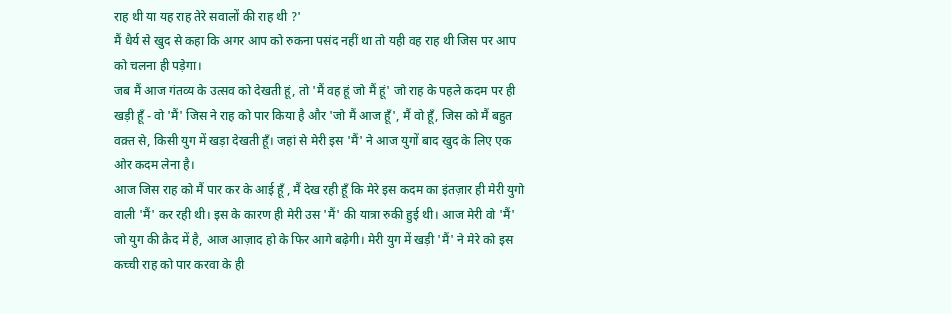राह थी या यह राह तेरे सवालों की राह थी ?'
मैं धैर्य से खुद से कहा कि अगर आप को रुकना पसंद नहीं था तो यही वह राह थी जिस पर आप को चलना ही पड़ेगा।
जब मैं आज गंतव्य के उत्सव को देखती हूं, तो 'मैं वह हूं जो मैं हूं' जो राह के पहले कदम पर ही खड़ी हूँ - वो 'मैं' जिस ने राह को पार किया है और 'जो मैं आज हूँ', मैं वो हूँ, जिस को मैं बहुत वक़्त से, किसी युग में खड़ा देखती हूँ। जहां से मेरी इस 'मैं' ने आज युगों बाद खुद के लिए एक ओर कदम लेना है।
आज जिस राह को मैं पार कर के आई हूँ , मैं देख रही हूँ कि मेरे इस कदम का इंतज़ार ही मेरी युगो वाली 'मैं' कर रही थी। इस के कारण ही मेरी उस 'मैं' की यात्रा रुकी हुई थी। आज मेरी वो 'मैं' जो युग की क़ैद में है, आज आज़ाद हो के फिर आगे बढ़ेगी। मेरी युग में खड़ी 'मैं' ने मेरे को इस कच्ची राह को पार करवा के ही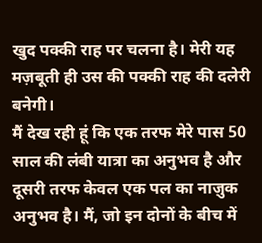खुद पक्की राह पर चलना है। मेरी यह मज़बूती ही उस की पक्की राह की दलेरी बनेगी।
मैं देख रही हूं कि एक तरफ मेरे पास 50 साल की लंबी यात्रा का अनुभव है और दूसरी तरफ केवल एक पल का नाज़ुक अनुभव है। मैं, जो इन दोनों के बीच में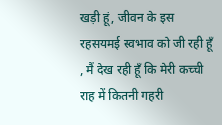खड़ी हूं, जीवन के इस रहसयमई स्वभाव को जी रही हूँ , मैं देख रही हूँ कि मेरी कच्ची राह में कितनी गहरी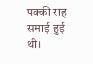पक्की राह समाई हुई थी।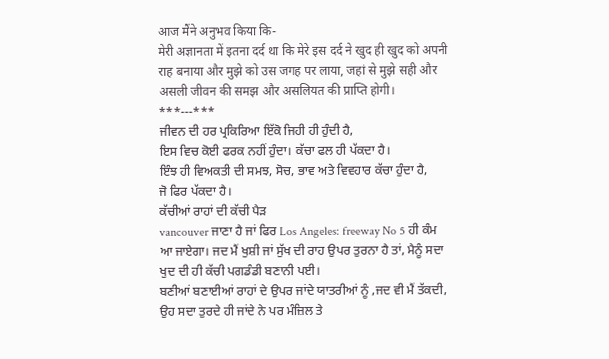आज मैंने अनुभव किया कि-
मेरी अज्ञानता में इतना दर्द था कि मेरे इस दर्द ने खुद ही खुद को अपनी राह बनाया और मुझे को उस जगह पर लाया, जहां से मुझे सही और असली जीवन की समझ और असलियत की प्राप्ति होगी।
***---***
ਜੀਵਨ ਦੀ ਹਰ ਪ੍ਰਕਿਰਿਆ ਇੱਕੋ ਜਿਹੀ ਹੀ ਹੁੰਦੀ ਹੈ,
ਇਸ ਵਿਚ ਕੋਈ ਫਰਕ ਨਹੀਂ ਹੁੰਦਾ। ਕੱਚਾ ਫਲ ਹੀ ਪੱਕਦਾ ਹੈ।
ਇੰਝ ਹੀ ਵਿਅਕਤੀ ਦੀ ਸਮਝ, ਸੋਚ, ਭਾਵ ਅਤੇ ਵਿਵਹਾਰ ਕੱਚਾ ਹੁੰਦਾ ਹੈ,
ਜੋ ਫਿਰ ਪੱਕਦਾ ਹੈ।
ਕੱਚੀਆਂ ਰਾਹਾਂ ਦੀ ਕੱਚੀ ਪੈੜ
vancouver ਜਾਣਾ ਹੈ ਜਾਂ ਫਿਰ Los Angeles: freeway No 5 ਹੀ ਕੰਮ ਆ ਜਾਏਗਾ। ਜਦ ਮੈਂ ਖੁਸ਼ੀ ਜਾਂ ਸੁੱਖ ਦੀ ਰਾਹ ਉਪਰ ਤੁਰਨਾ ਹੈ ਤਾਂ, ਮੈਨੂੰ ਸਦਾ ਖੁਦ ਦੀ ਹੀ ਕੱਚੀ ਪਗਡੰਡੀ ਬਣਾਨੀ ਪਈ।
ਬਣੀਆਂ ਬਣਾਈਆਂ ਰਾਹਾਂ ਦੇ ਉਪਰ ਜਾਂਦੇ ਯਾਤਰੀਆਂ ਨੂੰ ,ਜਦ ਵੀ ਮੈਂ ਤੱਕਦੀ, ਉਹ ਸਦਾ ਤੁਰਦੇ ਹੀ ਜਾਂਦੇ ਨੇ ਪਰ ਮੰਜ਼ਿਲ ਤੇ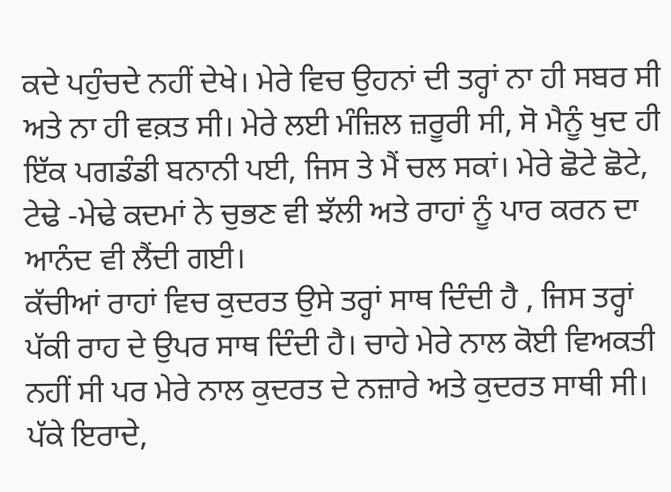ਕਦੇ ਪਹੁੰਚਦੇ ਨਹੀਂ ਦੇਖੇ। ਮੇਰੇ ਵਿਚ ਉਹਨਾਂ ਦੀ ਤਰ੍ਹਾਂ ਨਾ ਹੀ ਸਬਰ ਸੀ ਅਤੇ ਨਾ ਹੀ ਵਕ਼ਤ ਸੀ। ਮੇਰੇ ਲਈ ਮੰਜ਼ਿਲ ਜ਼ਰੂਰੀ ਸੀ, ਸੋ ਮੈਨੂੰ ਖੁਦ ਹੀ ਇੱਕ ਪਗਡੰਡੀ ਬਨਾਨੀ ਪਈ, ਜਿਸ ਤੇ ਮੈਂ ਚਲ ਸਕਾਂ। ਮੇਰੇ ਛੋਟੇ ਛੋਟੇ, ਟੇਢੇ -ਮੇਢੇ ਕਦਮਾਂ ਨੇ ਚੁਭਣ ਵੀ ਝੱਲੀ ਅਤੇ ਰਾਹਾਂ ਨੂੰ ਪਾਰ ਕਰਨ ਦਾ ਆਨੰਦ ਵੀ ਲੈਂਦੀ ਗਈ।
ਕੱਚੀਆਂ ਰਾਹਾਂ ਵਿਚ ਕੁਦਰਤ ਉਸੇ ਤਰ੍ਹਾਂ ਸਾਥ ਦਿੰਦੀ ਹੈ , ਜਿਸ ਤਰ੍ਹਾਂ ਪੱਕੀ ਰਾਹ ਦੇ ਉਪਰ ਸਾਥ ਦਿੰਦੀ ਹੈ। ਚਾਹੇ ਮੇਰੇ ਨਾਲ ਕੋਈ ਵਿਅਕਤੀ ਨਹੀਂ ਸੀ ਪਰ ਮੇਰੇ ਨਾਲ ਕੁਦਰਤ ਦੇ ਨਜ਼ਾਰੇ ਅਤੇ ਕੁਦਰਤ ਸਾਥੀ ਸੀ।
ਪੱਕੇ ਇਰਾਦੇ,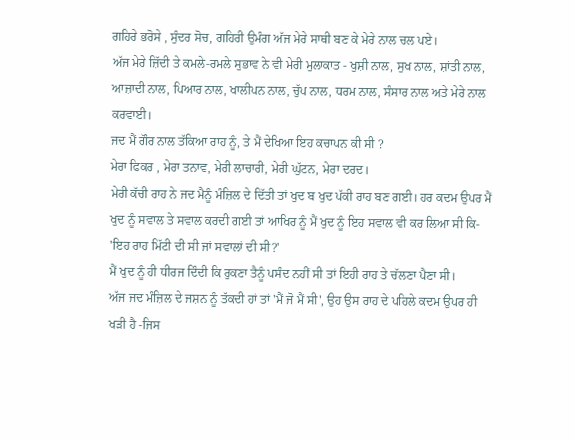ਗਹਿਰੇ ਭਰੋਸੇ , ਸੁੰਦਰ ਸੋਚ, ਗਹਿਰੀ ਉਮੰਗ ਅੱਜ ਮੇਰੇ ਸਾਥੀ ਬਣ ਕੇ ਮੇਰੇ ਨਾਲ ਚਲ ਪਏ।
ਅੱਜ ਮੇਰੇ ਜ਼ਿੱਦੀ ਤੇ ਕਮਲੇ-ਰਮਲੇ ਸੁਭਾਵ ਨੇ ਵੀ ਮੇਰੀ ਮੁਲਾਕਾਤ - ਖੁਸ਼ੀ ਨਾਲ, ਸੁਖ ਨਾਲ, ਸ਼ਾਂਤੀ ਨਾਲ, ਆਜ਼ਾਦੀ ਨਾਲ, ਪਿਆਰ ਨਾਲ, ਖਾਲੀਪਨ ਨਾਲ, ਚੁੱਪ ਨਾਲ, ਧਰਮ ਨਾਲ, ਸੰਸਾਰ ਨਾਲ ਅਤੇ ਮੇਰੇ ਨਾਲ ਕਰਵਾਈ।
ਜਦ ਮੈਂ ਗੌਰ ਨਾਲ ਤੱਕਿਆ ਰਾਹ ਨੂੰ, ਤੇ ਮੈਂ ਦੇਖਿਆ ਇਹ ਕਚਾਪਨ ਕੀ ਸੀ ?
ਮੇਰਾ ਫਿਕਰ , ਮੇਰਾ ਤਨਾਵ, ਮੇਰੀ ਲਾਚਾਰੀ, ਮੇਰੀ ਘੁੱਟਨ, ਮੇਰਾ ਦਰਦ।
ਮੇਰੀ ਕੱਚੀ ਰਾਹ ਨੇ ਜਦ ਮੈਨੂੰ ਮੰਜ਼ਿਲ ਦੇ ਦਿੱਤੀ ਤਾਂ ਖੁਦ ਬ ਖੁਦ ਪੱਕੀ ਰਾਹ ਬਣ ਗਈ। ਹਰ ਕਦਮ ਉਪਰ ਮੈਂ ਖੁਦ ਨੂੰ ਸਵਾਲ ਤੇ ਸਵਾਲ ਕਰਦੀ ਗਈ ਤਾਂ ਆਖਿਰ ਨੂੰ ਮੈਂ ਖੁਦ ਨੂੰ ਇਹ ਸਵਾਲ ਵੀ ਕਰ ਲਿਆ ਸੀ ਕਿ-
'ਇਹ ਰਾਹ ਮਿੱਟੀ ਦੀ ਸੀ ਜਾਂ ਸਵਾਲਾਂ ਦੀ ਸੀ?'
ਮੈਂ ਖੁਦ ਨੂੰ ਹੀ ਧੀਰਜ ਦਿੰਦੀ ਕਿ ਰੁਕਣਾ ਤੈਨੂੰ ਪਸੰਦ ਨਹੀਂ ਸੀ ਤਾਂ ਇਹੀ ਰਾਹ ਤੇ ਚੱਲਣਾ ਪੈਣਾ ਸੀ।
ਅੱਜ ਜਦ ਮੰਜ਼ਿਲ ਦੇ ਜਸ਼ਨ ਨੂੰ ਤੱਕਦੀ ਹਾਂ ਤਾਂ 'ਮੈਂ ਜੋ ਮੈਂ ਸੀ', ਉਹ ਉਸ ਰਾਹ ਦੇ ਪਹਿਲੇ ਕਦਮ ਉਪਰ ਹੀ ਖੜੀ ਹੈ -ਜਿਸ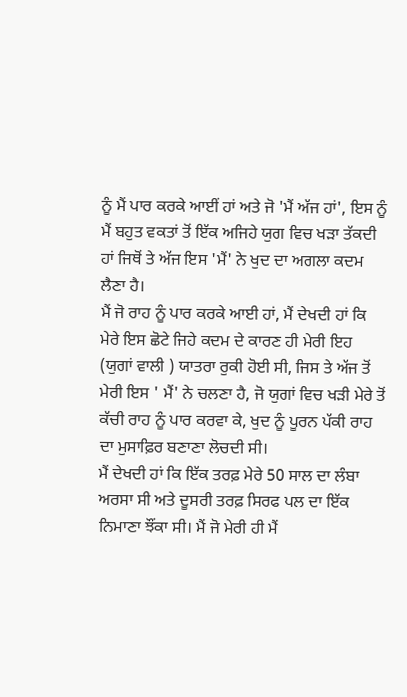ਨੂੰ ਮੈਂ ਪਾਰ ਕਰਕੇ ਆਈਂ ਹਾਂ ਅਤੇ ਜੋ 'ਮੈਂ ਅੱਜ ਹਾਂ', ਇਸ ਨੂੰ ਮੈਂ ਬਹੁਤ ਵਕਤਾਂ ਤੋਂ ਇੱਕ ਅਜਿਹੇ ਯੁਗ ਵਿਚ ਖੜਾ ਤੱਕਦੀ ਹਾਂ ਜਿਥੋਂ ਤੇ ਅੱਜ ਇਸ 'ਮੈਂ' ਨੇ ਖੁਦ ਦਾ ਅਗਲਾ ਕਦਮ ਲੈਣਾ ਹੈ।
ਮੈਂ ਜੋ ਰਾਹ ਨੂੰ ਪਾਰ ਕਰਕੇ ਆਈ ਹਾਂ, ਮੈਂ ਦੇਖਦੀ ਹਾਂ ਕਿ ਮੇਰੇ ਇਸ ਛੋਟੇ ਜਿਹੇ ਕਦਮ ਦੇ ਕਾਰਣ ਹੀ ਮੇਰੀ ਇਹ (ਯੁਗਾਂ ਵਾਲੀ ) ਯਾਤਰਾ ਰੁਕੀ ਹੋਈ ਸੀ, ਜਿਸ ਤੇ ਅੱਜ ਤੋਂ ਮੇਰੀ ਇਸ ' ਮੈਂ' ਨੇ ਚਲਣਾ ਹੈ, ਜੋ ਯੁਗਾਂ ਵਿਚ ਖੜੀ ਮੇਰੇ ਤੋਂ ਕੱਚੀ ਰਾਹ ਨੂੰ ਪਾਰ ਕਰਵਾ ਕੇ, ਖੁਦ ਨੂੰ ਪੂਰਨ ਪੱਕੀ ਰਾਹ ਦਾ ਮੁਸਾਫ਼ਿਰ ਬਣਾਣਾ ਲੋਚਦੀ ਸੀ।
ਮੈਂ ਦੇਖਦੀ ਹਾਂ ਕਿ ਇੱਕ ਤਰਫ਼ ਮੇਰੇ 50 ਸਾਲ ਦਾ ਲੰਬਾ ਅਰਸਾ ਸੀ ਅਤੇ ਦੂਸਰੀ ਤਰਫ਼ ਸਿਰਫ ਪਲ ਦਾ ਇੱਕ ਨਿਮਾਣਾ ਝੌਂਕਾ ਸੀ। ਮੈਂ ਜੋ ਮੇਰੀ ਹੀ ਮੈਂ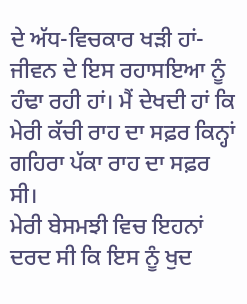ਦੇ ਅੱਧ-ਵਿਚਕਾਰ ਖੜੀ ਹਾਂ- ਜੀਵਨ ਦੇ ਇਸ ਰਹਾਸਇਆ ਨੂੰ ਹੰਢਾ ਰਹੀ ਹਾਂ। ਮੈਂ ਦੇਖਦੀ ਹਾਂ ਕਿ ਮੇਰੀ ਕੱਚੀ ਰਾਹ ਦਾ ਸਫ਼ਰ ਕਿਨ੍ਹਾਂ ਗਹਿਰਾ ਪੱਕਾ ਰਾਹ ਦਾ ਸਫ਼ਰ ਸੀ।
ਮੇਰੀ ਬੇਸਮਝੀ ਵਿਚ ਇਹਨਾਂ ਦਰਦ ਸੀ ਕਿ ਇਸ ਨੂੰ ਖੁਦ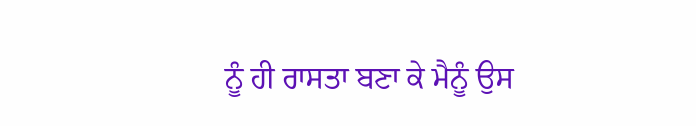ਨੂੰ ਹੀ ਰਾਸਤਾ ਬਣਾ ਕੇ ਮੈਨੂੰ ਉਸ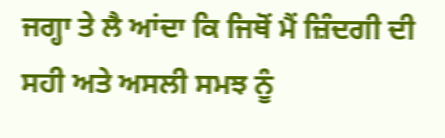ਜਗ੍ਹਾ ਤੇ ਲੈ ਆਂਦਾ ਕਿ ਜਿਥੋਂ ਮੈਂ ਜ਼ਿੰਦਗੀ ਦੀ ਸਹੀ ਅਤੇ ਅਸਲੀ ਸਮਝ ਨੂੰ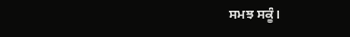ਸਮਝ ਸਕੂੰ।